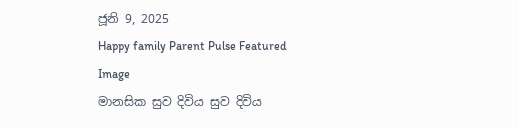ජූනි 9, 2025
Happy family Parent Pulse Featured Image
මානසික සුව දිවිය සුව දිවිය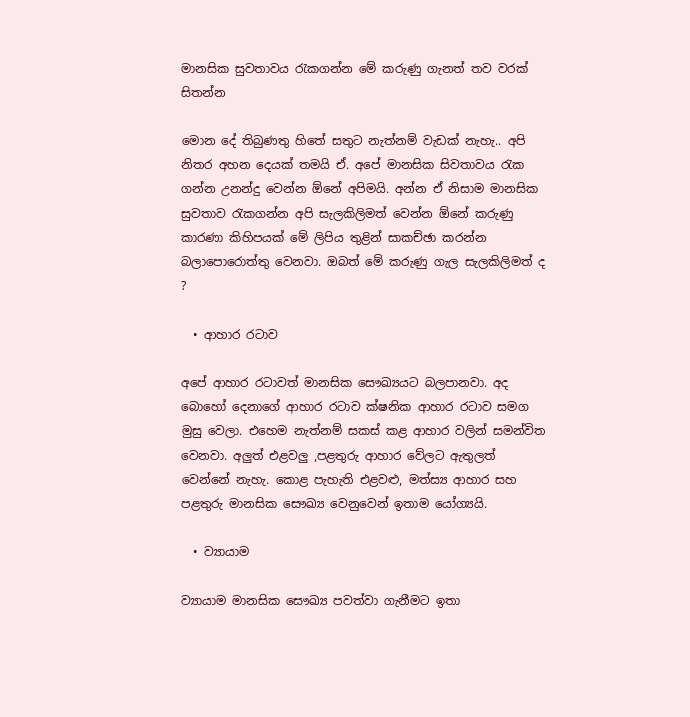මානසික සුවතාවය රැකගන්න මේ කරුණු ගැනත් තව වරක් සිතන්න

මොන දේ තිබුණතු හිතේ සතුට නැත්නම් වැඩක් නැහැ.. අපි නිතර අහන දෙයක් තමයි ඒ. අපේ මානසික සිවතාවය රැක ගන්න උනන්දු වෙන්න ඕනේ අපිමයි. අන්න ඒ නිසාම මානසික සුවතාව රැකගන්න අපි සැලකිලිමත් වෙන්න ඕනේ කරුණු කාරණා කිහිපයක් මේ ලිපිය තුළින් සාකච්ඡා කරන්න බලාපොරොත්තු වෙනවා. ඔබත් මේ කරුණු ගැල සැලකිලිමත් ද ?

  • ආහාර රටාව

අපේ ආහාර රටාවත් මානසික සෞඛ්‍යයට බලපානවා. අද බොහෝ දෙනාගේ ආහාර රටාව ක්ෂනික ආහාර රටාව සමග මුසු වෙලා. එහෙම නැත්නම් සකස් කළ ආහාර වලින් සමන්විත වෙනවා. අලුත් එළවලු ,පළතුරු ආහාර වේලට ඇතුලත් වෙන්නේ නැහැ. කොළ පැහැති එළවළු, මත්ස්‍ය ආහාර සහ පළතුරු මානසික සෞඛ්‍ය වෙනුවෙන් ඉතාම යෝග්‍යයි.

  • ව්‍යායාම

ව්‍යායාම මානසික සෞඛ්‍ය පවත්වා ගැනීමට ඉතා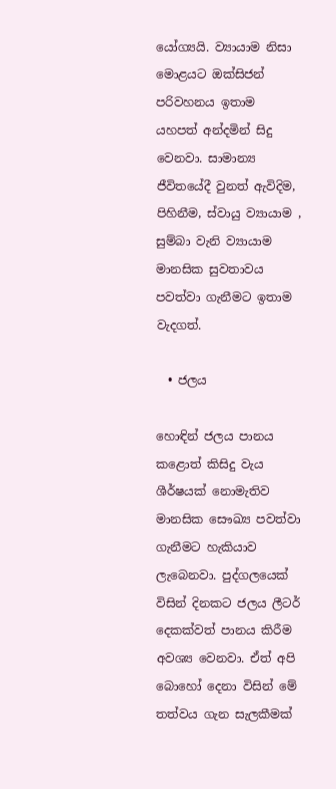යෝග්‍යයි. ව්‍යායාම නිසා මොළයට ඔක්සිජන් පරිවහනය ඉතාම යහපත් අන්දමින් සිදු වෙනවා. සාමාන්‍ය ජීවිතයේදී වුනත් ඇවිදිම, පිහිනීම, ස්වායු ව්‍යායාම , සුම්බා වැනි ව්‍යායාම මානසික සුවතාවය පවත්වා ගැනීමට ඉතාම වැදගත්.

  • ජලය

හොඳින් ජලය පානය කළොත් කිසිදු වැය ශීර්ෂයක් නොමැතිව මානසික සෞඛ්‍ය පවත්වා ගැනීමට හැකියාව ලැබෙනවා. පුද්ගලයෙක් විසින් දිනකට ජලය ලීටර් දෙකක්වත් පානය කිරීම අවශ්‍ය වෙනවා. ඒත් අපි බොහෝ දෙනා විසින් මේ තත්වය ගැන සැලකීමක්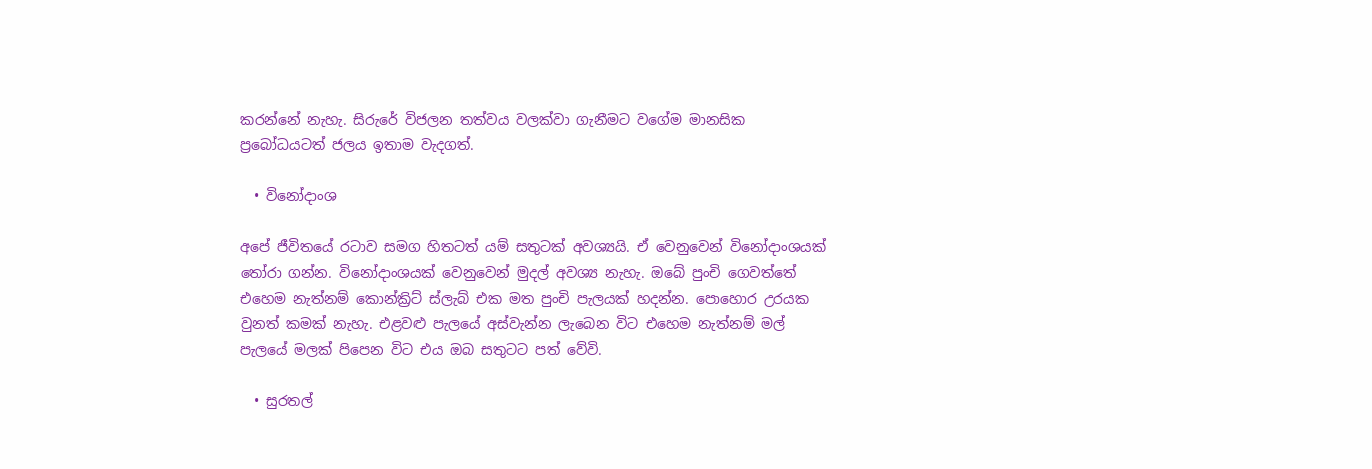කරන්නේ නැහැ. සිරුරේ විජලන තත්වය වලක්වා ගැනීමට වගේම මානසික ප්‍රබෝධයටත් ජලය ඉතාම වැදගත්.

  • විනෝදාංශ

අපේ ජීවිතයේ රටාව සමග හිතටත් යම් සතුටක් අවශ්‍යයි. ඒ වෙනුවෙන් විනෝදාංශයක් තෝරා ගන්න. විනෝදාංශයක් වෙනුවෙන් මුදල් අවශ්‍ය නැහැ. ඔබේ පුංචි ගෙවත්තේ එහෙම නැත්නම් කොන්ක්‍රිට් ස්ලැබ් එක මත පුංචි පැලයක් හදන්න. පොහොර උරයක වුනත් කමක් නැහැ. එළවළු පැලයේ අස්වැන්න ලැබෙන විට එහෙම නැත්නම් මල් පැලයේ මලක් පිපෙන විට එය ඔබ සතුටට පත් වේවි.

  • සුරතල්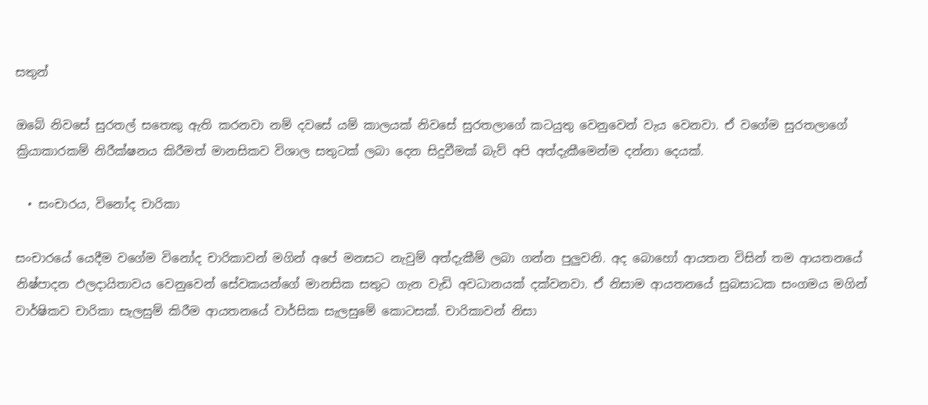සතුන්

ඔබේ නිවසේ සුරතල් සතෙකු ඇති කරනවා නම් දවසේ යම් කාලයක් නිවසේ සුරතලාගේ කටයුතු වෙනුවෙන් වැය වෙනවා. ඒ වගේම සුරතලාගේ ක්‍රියාකාරකම් නිරීක්ෂනය කිරීමත් මානසිකව විශාල සතුටක් ලබා දෙන සිදුවීමක් බැව් අපි අත්දැකීමෙන්ම දන්නා දෙයක්.

  • සංචාරය, විනෝද චාරිකා

සංචාරයේ යෙදීම වගේම විනෝද චාරිකාවන් මගින් අපේ මනසට නැවුම් අත්දැකීම් ලබා ගන්න පුලුවනි. අද බොහෝ ආයතන විසින් තම ආයතනයේ නිෂ්පාදන ඵලදායිතාවය වෙනුවෙන් සේවකයන්ගේ මානසික සතුට ගැන වැඩි අවධානයක් දක්වනවා. ඒ නිසාම ආයතනයේ සුබසාධක සංගමය මගින් වාර්ෂිකව චාරිකා සැලසුම් කිරීම ආයතනයේ වාර්සික සැලසුමේ කොටසක්. චාරිකාවන් නිසා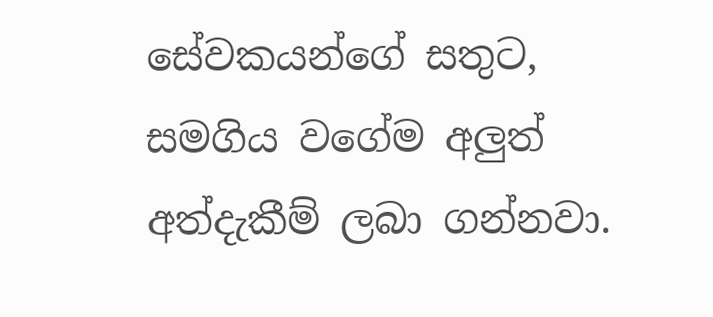සේවකයන්ගේ සතුට, සමගිය වගේම අලුත් අත්දැකීම් ලබා ගන්නවා.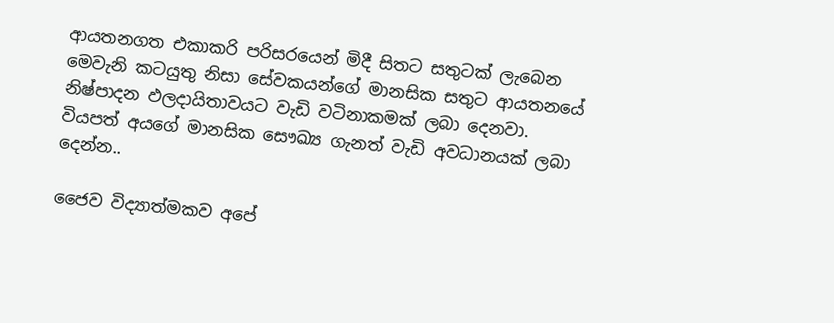ආයතනගත එකාකරි පරිසරයෙන් මිදී සිතට සතුටක් ලැබෙන මෙවැනි කටයුතු නිසා සේවකයන්ගේ මානසික සතුට ආයතනයේ නිෂ්පාදන ඵලදායිතාවයට වැඩි වටිනාකමක් ලබා දෙනවා.
වියපත් අයගේ මානසික සෞඛ්‍ය ගැනත් වැඩි අවධානයක් ලබා දෙන්න..

ජෛව විද්‍යාත්මකව අපේ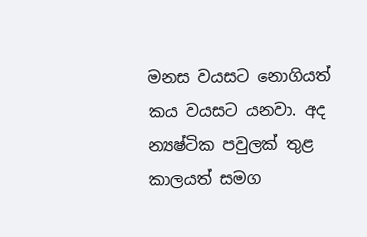මනස වයසට නොගියත් කය වයසට යනවා. අද න්‍යෂ්ටික පවුලක් තුළ කාලයත් සමග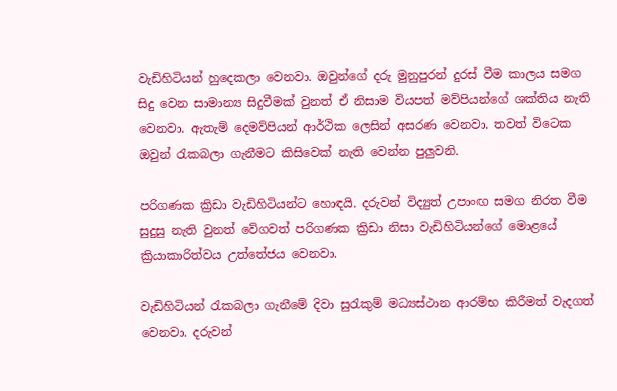වැඩිහිටියන් හුදෙකලා වෙනවා. ඔවුන්ගේ දරු මුනුපුරන් දුරස් වීම කාලය සමග සිදු වෙන සාමාන්‍ය සිදුවීමක් වුනත් ඒ නිසාම වියපත් මව්පියන්ගේ ශක්තිය නැති වෙනවා. ඇතැම් දෙමව්පියන් ආර්ථික ලෙසින් අසරණ වෙනවා. තවත් විටෙක ඔවුන් රැකබලා ගැනීමට කිසිවෙක් නැති වෙන්න පුලුවනි.

පරිගණක ක්‍රිඩා වැඩිහිටියන්ට හොඳයි. දරුවන් විද්‍යුත් උපාංඟ සමග නිරත වීම සුදුසු නැති වුනත් වේගවත් පරිගණක ක්‍රිඩා නිසා වැඩිහිටියන්ගේ මොළයේ ක්‍රියාකාරිත්වය උත්තේජය වෙනවා.

වැඩිහිටියන් රැකබලා ගැනීමේ දිවා සුරැකුම් මධ්‍යස්ථාන ආරම්භ කිරීමත් වැදගත් වෙනවා. දරුවන්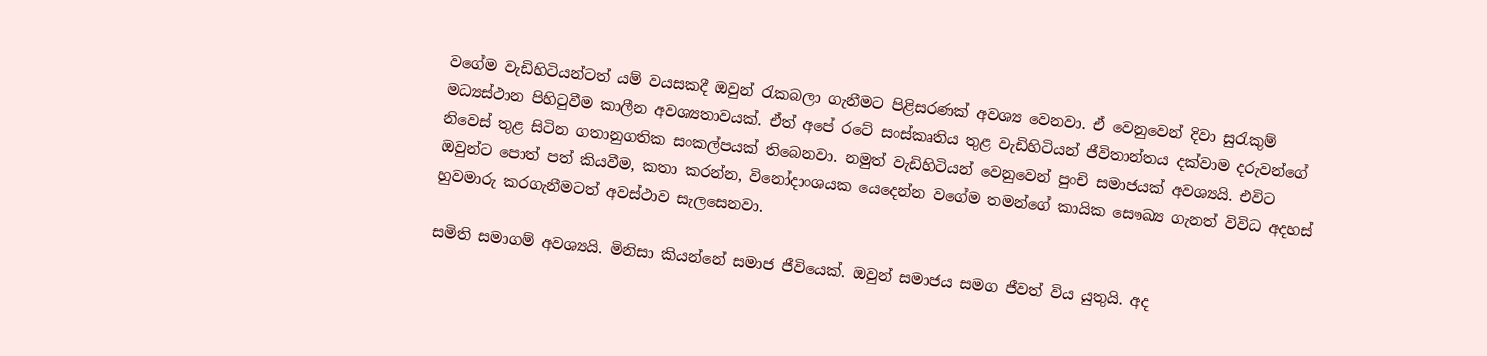වගේම වැඩිහිටියන්ටත් යම් වයසකදී ඔවුන් රැකබලා ගැනීමට පිළිසරණක් අවශ්‍ය වෙනවා. ඒ වෙනුවෙන් දිවා සුරැකුම් මධ්‍යස්ථාන පිහිටුවීම කාලීන අවශ්‍යතාවයක්. ඒත් අපේ රටේ සංස්කෘතිය තුළ වැඩිහිටියන් ජීවිතාන්තය දක්වාම දරුවන්ගේ නිවෙස් තුළ සිටින ගතානුගතික සංකල්පයක් තිබෙනවා. නමුත් වැඩිහිටියන් වෙනුවෙන් පුංචි සමාජයක් අවශ්‍යයි. එවිට ඔවුන්ට පොත් පත් කියවීම, කතා කරන්න, විනෝදාංශයක යෙදෙන්න වගේම තමන්ගේ කායික සෞඛ්‍ය ගැනත් විවිධ අදහස් හුවමාරු කරගැනීමටත් අවස්ථාව සැලසෙනවා.

සමිති සමාගම් අවශ්‍යයි. මිනිසා කියන්නේ සමාජ ජීවියෙක්. ඔවුන් සමාජය සමග ජීවත් විය යුතුයි. අද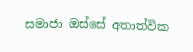සමාජා ඔස්සේ අතාත්වික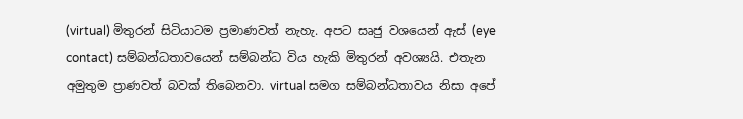(virtual) මිතුරන් සිටියාටම ප්‍රමාණවත් නැහැ. අපට සෘජු වශයෙන් ඇස් (eye contact) සම්බන්ධතාවයෙන් සම්බන්ධ විය හැකි මිතුරන් අවශ්‍යයි. එතැන අමුතුම ප්‍රාණවත් බවක් තිබෙනවා. virtual සමග සම්බන්ධතාවය නිසා අපේ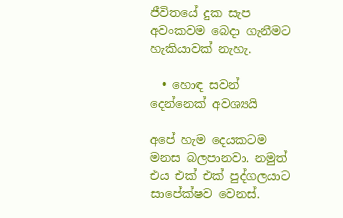ජීවිතයේ දුක සැප අවංකවම බෙදා ගැනීමට හැකියාවක් නැහැ.

  • හොඳ සවන් දෙන්නෙක් අවශ්‍යයි

අපේ හැම දෙයකටම මනස බලපානවා. නමුත් එය එක් එක් පුද්ගලයාට සාපේක්ෂව වෙනස්.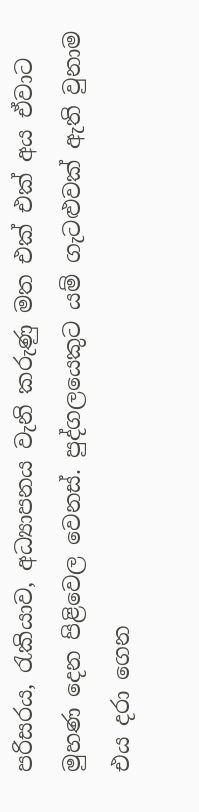පරිසරය, රැකියාව, අධ්‍යාපනය වැනි කරුණු මත එක් එක් අය ඒවාට මුහණ දෙන පිළිවෙල වෙනස්. පුද්ගලයෙකුට යම් ගැටළුවක් ඇති වුනාම එය දරා ගෙන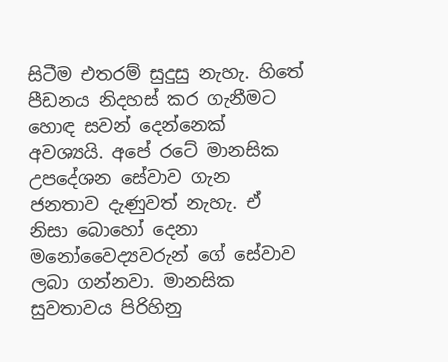සිටීම එතරම් සුදුසු නැහැ. හිතේ පීඩනය නිදහස් කර ගැනීමට හොඳ සවන් දෙන්නෙක් අවශ්‍යයි. අපේ රටේ මානසික උපදේශන සේවාව ගැන ජනතාව දැණුවත් නැහැ. ඒ නිසා බොහෝ දෙනා මනෝවෛද්‍යවරුන් ගේ සේවාව ලබා ගන්නවා. මානසික සුවතාවය පිරිහිනු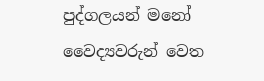පුද්ගලයන් මනෝ වෛද්‍යවරුන් වෙත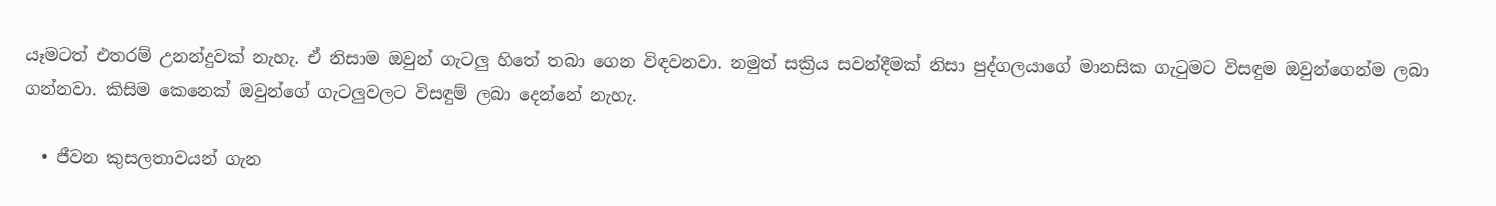යෑමටත් එතරම් උනන්දුවක් නැහැ. ඒ නිසාම ඔවුන් ගැටලු හිතේ තබා ගෙන විඳවනවා. නමුත් සක්‍රිය සවන්දීමක් නිසා පුද්ගලයාගේ මානසික ගැටුමට විසඳුම ඔවුන්ගෙන්ම ලබා ගන්නවා. කිසිම කෙනෙක් ඔවුන්ගේ ගැටලුවලට විසඳුම් ලබා දෙන්නේ නැහැ.

  • ජීවන කුසලතාවයන් ගැන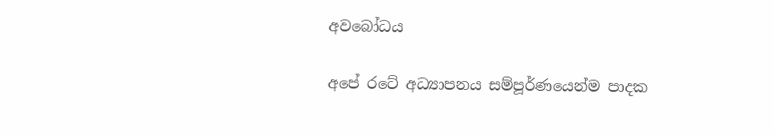අවබෝධය

අපේ රටේ අධ්‍යාපනය සම්පූර්ණයෙන්ම පාදක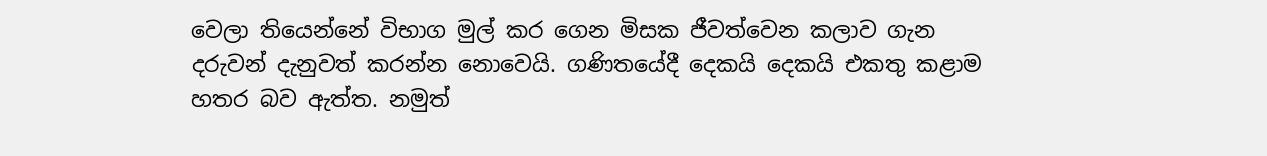වෙලා තියෙන්නේ විභාග මුල් කර ගෙන මිසක ජීවත්වෙන කලාව ගැන දරුවන් දැනුවත් කරන්න නොවෙයි. ගණිතයේදී දෙකයි දෙකයි එකතු කළාම හතර බව ඇත්ත. නමුත්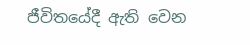ජීවිතයේදී ඇති වෙන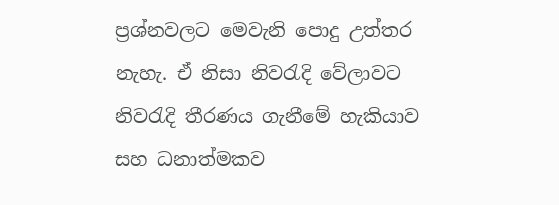ප්‍රශ්නවලට මෙවැනි පොදු උත්තර නැහැ. ඒ නිසා නිවරැදි වේලාවට නිවරැදි තීරණය ගැනීමේ හැකියාව සහ ධනාත්මකව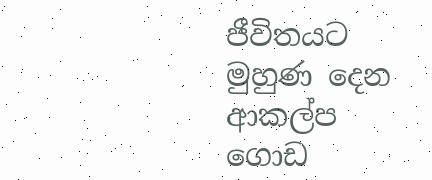ජීවිතයට මුහුණ දෙන ආකල්ප ගොඩ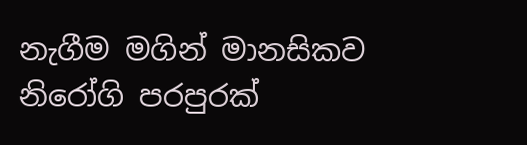නැගීම මගින් මානසිකව නිරෝගි පරපුරක්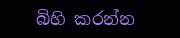බිහි කරන්න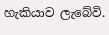හැකියාව ලැබේවි.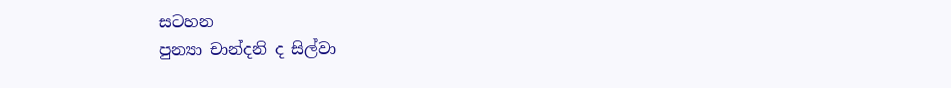සටහන
පුන්‍යා චාන්දනි ද සිල්වා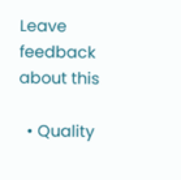Leave feedback about this

  • Quality